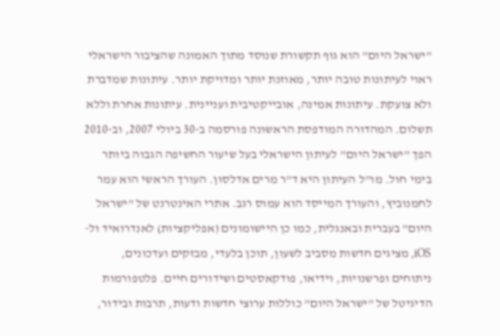"ישראל היום" הוא גוף תקשורת שנוסד מתוך האמונה שהציבור הישראלי ראוי לעיתונות טובה יותר, מאוזנת יותר ומדויקת יותר. עיתונות שמדברת ולא צועקת. עיתונות אמינה, אובייקטיבית ועניינית. עיתונות אחרת וללא תשלום. המהדורה המודפסת הראשונה פורסמה ב-30 ביולי 2007, וב-2010 הפך "ישראל היום" לעיתון הישראלי בעל שיעור החשיפה הגבוה ביותר בימי חול. מו"ל העיתון היא ד"ר מרים אדלסון. העורך הראשי הוא עמר לחמנוביץ, והעורך המייסד הוא עמוס רגב. אתרי האינטרנט של "ישראל היום" בעברית ובאנגלית, כמו כן היישומונים (אפליקציות) לאנדרואיד ול-iOS, מציגים חדשות מסביב לשעון, תוכן בלעדי, מבזקים ועדכונים, ניתוחים ופרשנויות, וידיאו, פודקאסטים ושידורים חיים. פלטפורמות הדיגיטל של "ישראל היום" כוללות ערוצי חדשות ודעות, תרבות ובידור,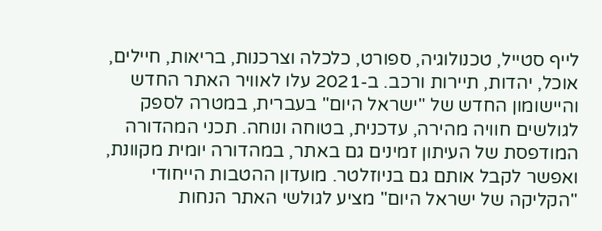לייף סטייל, טכנולוגיה, ספורט, כלכלה וצרכנות, בריאות, חיילים, אוכל, יהדות, תיירות ורכב. ב-2021 עלו לאוויר האתר החדש והיישומון החדש של "ישראל היום" בעברית, במטרה לספק לגולשים חוויה מהירה, עדכנית, בטוחה ונוחה. תכני המהדורה המודפסת של העיתון זמינים גם באתר, במהדורה יומית מקוונת, ואפשר לקבל אותם גם בניוזלטר. מועדון ההטבות הייחודי "הקליקה של ישראל היום" מציע לגולשי האתר הנחות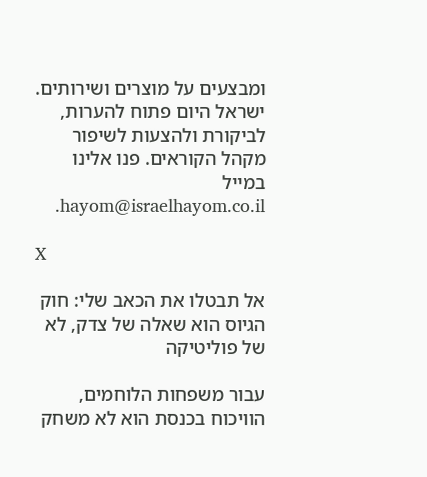ומבצעים על מוצרים ושירותים. ישראל היום פתוח להערות, לביקורת ולהצעות לשיפור מקהל הקוראים. פנו אלינו במייל hayom@israelhayom.co.il.

X

אל תבטלו את הכאב שלי: חוק הגיוס הוא שאלה של צדק, לא של פוליטיקה

עבור משפחות הלוחמים, הוויכוח בכנסת הוא לא משחק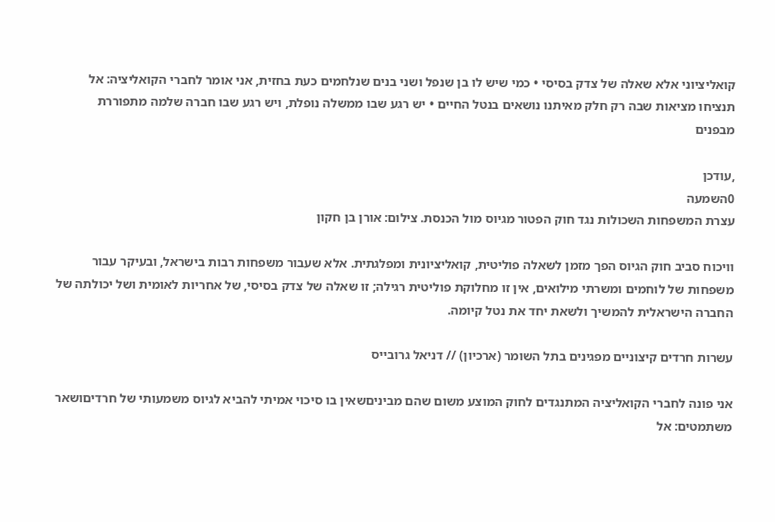קואליציוני אלא שאלה של צדק בסיסי • כמי שיש לו בן שנפל ושני בנים שנלחמים כעת בחזית, אני אומר לחברי הקואליציה: אל תנציחו מציאות שבה רק חלק מאיתנו נושאים בנטל החיים • יש רגע שבו ממשלה נופלת, ויש רגע שבו חברה שלמה מתפוררת מבפנים

,עודכן
0השמעה
עצרת המשפחות השכולות נגד חוק הפטור מגיוס מול הכנסת. צילום: אורן בן חקון

וויכוח סביב חוק הגיוס הפך מזמן לשאלה פוליטית, קואליציונית ומפלגתית. אלא שעבור משפחות רבות בישראל, ובעיקר עבור משפחות של לוחמים ומשרתי מילואים, אין זו מחלוקת פוליטית רגילה; זו שאלה של צדק בסיסי, של אחריות לאומית ושל יכולתה של החברה הישראלית להמשיך ולשאת יחד את נטל קיומה.

עשרות חרדים קיצוניים מפגינים בתל השומר (ארכיון) // דניאל גרובייס

אני פונה לחברי הקואליציה המתנגדים לחוק המוצע משום שהם מביניםשאין בו סיכוי אמיתי להביא לגיוס משמעותי של חרדיםושאר משתמטים: אל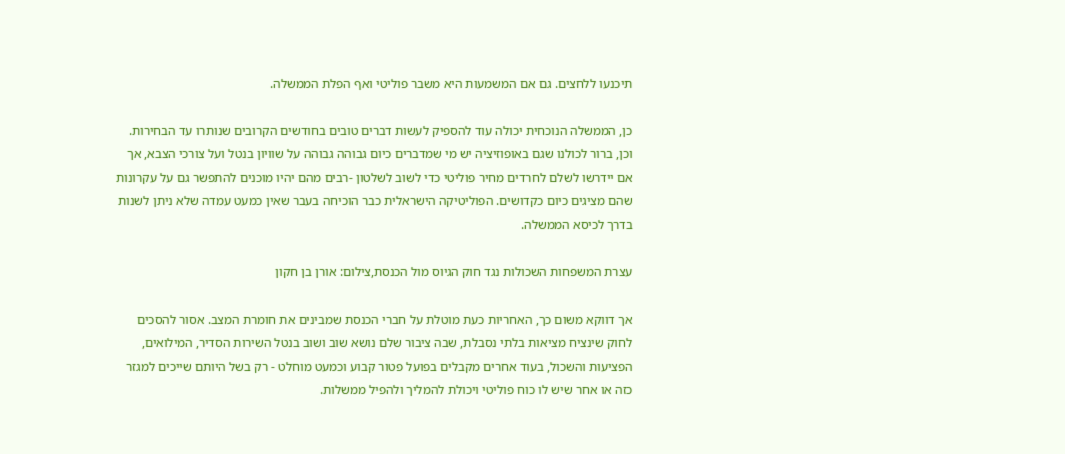תיכנעו ללחצים. גם אם המשמעות היא משבר פוליטי ואף הפלת הממשלה.

כן, הממשלה הנוכחית יכולה עוד להספיק לעשות דברים טובים בחודשים הקרובים שנותרו עד הבחירות. וכן, ברור לכולנו שגם באופוזיציה יש מי שמדברים כיום גבוהה גבוהה על שוויון בנטל ועל צורכי הצבא, אך אם יידרשו לשלם לחרדים מחיר פוליטי כדי לשוב לשלטון -רבים מהם יהיו מוכנים להתפשר גם על עקרונות שהם מציגים כיום כקדושים. הפוליטיקה הישראלית כבר הוכיחה בעבר שאין כמעט עמדה שלא ניתן לשנות בדרך לכיסא הממשלה.

עצרת המשפחות השכולות נגד חוק הגיוס מול הכנסת,צילום: אורן בן חקון

אך דווקא משום כך, האחריות כעת מוטלת על חברי הכנסת שמבינים את חומרת המצב. אסור להסכים לחוק שינציח מציאות בלתי נסבלת, שבה ציבור שלם נושא שוב ושוב בנטל השירות הסדיר, המילואים, הפציעות והשכול, בעוד אחרים מקבלים בפועל פטור קבוע וכמעט מוחלט - רק בשל היותם שייכים למגזר כזה או אחר שיש לו כוח פוליטי ויכולת להמליך ולהפיל ממשלות.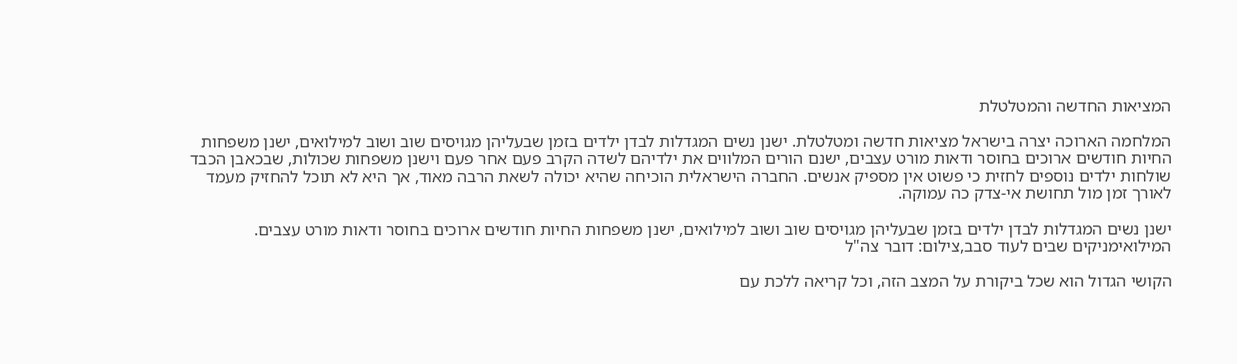המציאות החדשה והמטלטלת

המלחמה הארוכה יצרה בישראל מציאות חדשה ומטלטלת. ישנן נשים המגדלות לבדן ילדים בזמן שבעליהן מגויסים שוב ושוב למילואים, ישנן משפחות החיות חודשים ארוכים בחוסר ודאות מורט עצבים, ישנם הורים המלווים את ילדיהם לשדה הקרב פעם אחר פעם וישנן משפחות שכולות, שבכאבן הכבד שולחות ילדים נוספים לחזית כי פשוט אין מספיק אנשים. החברה הישראלית הוכיחה שהיא יכולה לשאת הרבה מאוד, אך היא לא תוכל להחזיק מעמד לאורך זמן מול תחושת אי-צדק כה עמוקה.

ישנן נשים המגדלות לבדן ילדים בזמן שבעליהן מגויסים שוב ושוב למילואים, ישנן משפחות החיות חודשים ארוכים בחוסר ודאות מורט עצבים. המילואימניקים שבים לעוד סבב,צילום: דובר צה"ל

הקושי הגדול הוא שכל ביקורת על המצב הזה, וכל קריאה ללכת עם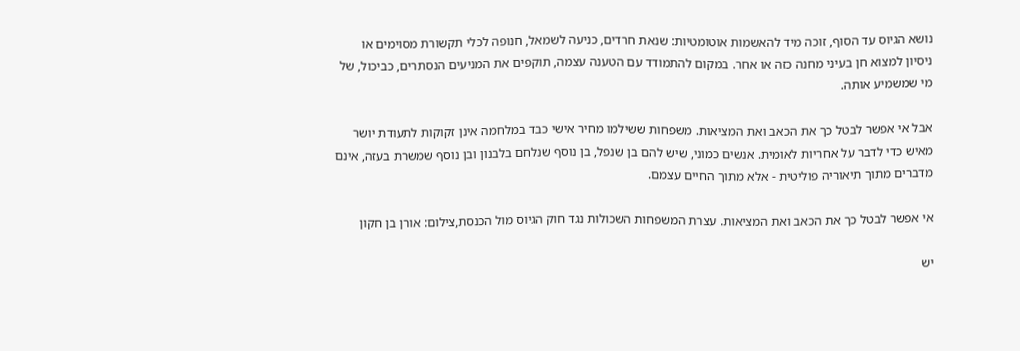נושא הגיוס עד הסוף, זוכה מיד להאשמות אוטומטיות: שנאת חרדים, כניעה לשמאל, חנופה לכלי תקשורת מסוימים או ניסיון למצוא חן בעיני מחנה כזה או אחר. במקום להתמודד עם הטענה עצמה, תוקפים את המניעים הנסתרים, כביכול, של מי שמשמיע אותה.

אבל אי אפשר לבטל כך את הכאב ואת המציאות. משפחות ששילמו מחיר אישי כבד במלחמה אינן זקוקות לתעודת יושר מאיש כדי לדבר על אחריות לאומית. אנשים כמוני, שיש להם בן שנפל, בן נוסף שנלחם בלבנון ובן נוסף שמשרת בעזה, אינם מדברים מתוך תיאוריה פוליטית - אלא מתוך החיים עצמם.

אי אפשר לבטל כך את הכאב ואת המציאות. עצרת המשפחות השכולות נגד חוק הגיוס מול הכנסת,צילום: אורן בן חקון

יש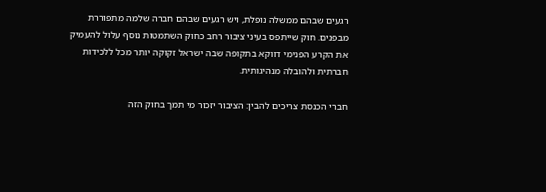רגעים שבהם ממשלה נופלת, ויש רגעים שבהם חברה שלמה מתפוררת מבפנים. חוק שייתפס בעיני ציבור רחב כחוק השתמטות נוסף עלול להעמיק את הקרע הפנימי דווקא בתקופה שבה ישראל זקוקה יותר מכל ללכידות חברתית ולהובלה מנהיגותית.

חברי הכנסת צריכים להבין: הציבור יזכור מי תמך בחוק הזה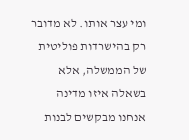ומי עצר אותו. לא מדובר רק בהישרדות פוליטית של הממשלה, אלא בשאלה איזו מדינה אנחנו מבקשים לבנות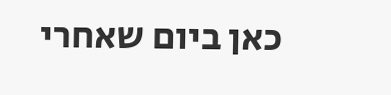כאן ביום שאחרי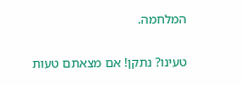המלחמה.

טעינו? נתקן! אם מצאתם טעות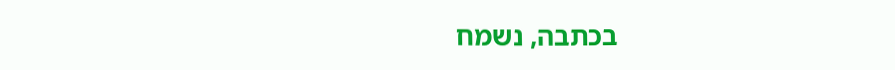בכתבה, נשמח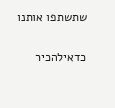שתשתפו אותנו

כדאילהכיר